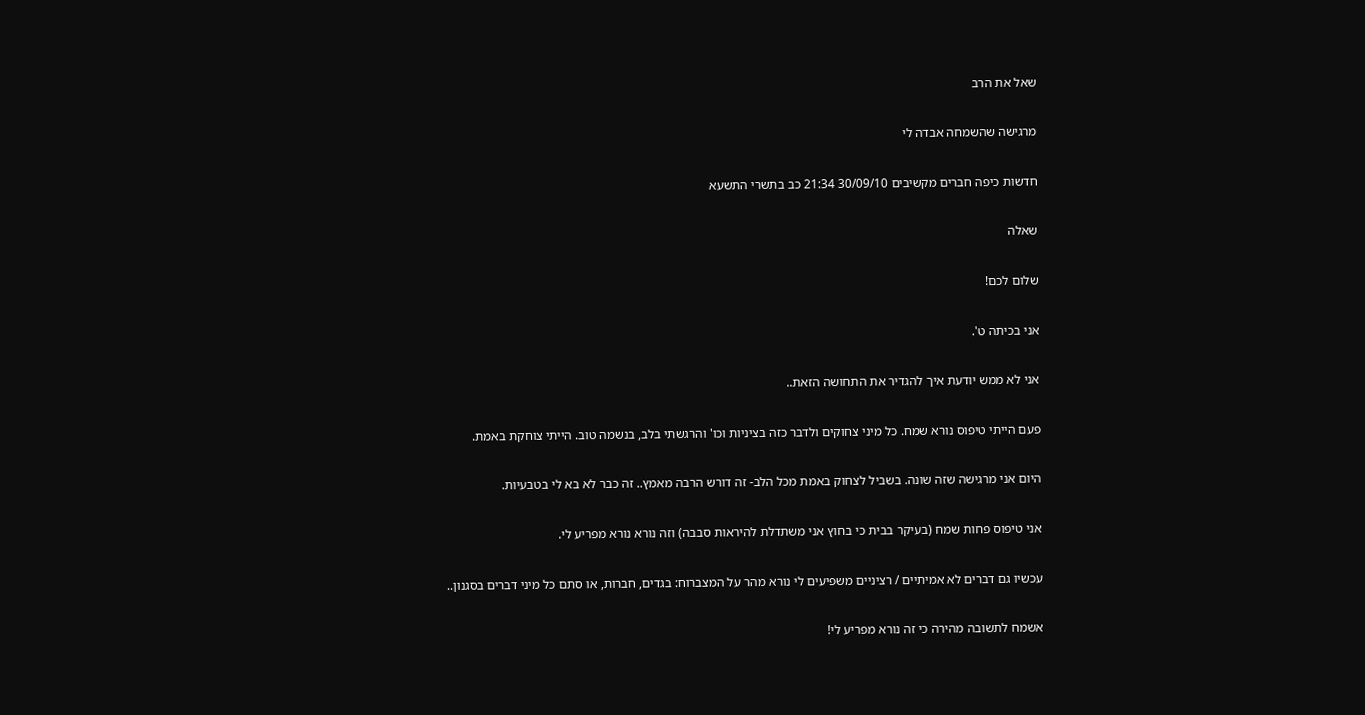שאל את הרב

מרגישה שהשמחה אבדה לי

חדשות כיפה חברים מקשיבים 30/09/10 21:34 כב בתשרי התשעא

שאלה

שלום לכם!

אני בכיתה ט'.

אני לא ממש יודעת איך להגדיר את התחושה הזאת..

פעם הייתי טיפוס נורא שמח. כל מיני צחוקים ולדבר כזה בציניות וכו' והרגשתי בלב, בנשמה טוב. הייתי צוחקת באמת.

היום אני מרגישה שזה שונה. בשביל לצחוק באמת מכל הלב- זה דורש הרבה מאמץ.. זה כבר לא בא לי בטבעיות.

אני טיפוס פחות שמח (בעיקר בבית כי בחוץ אני משתדלת להיראות סבבה) וזה נורא נורא מפריע לי.

עכשיו גם דברים לא אמיתיים / רציניים משפיעים לי נורא מהר על המצברוח: בגדים, חברות, או סתם כל מיני דברים בסגנון..

אשמח לתשובה מהירה כי זה נורא מפריע לי!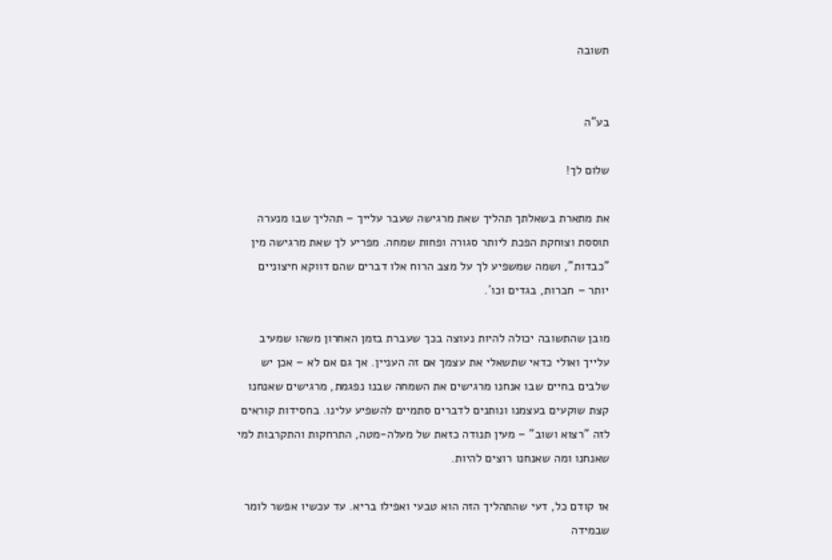תשובה


בע"ה

שלום לך!

את מתארת בשאלתך תהליך שאת מרגישה שעבר עלייך – תהליך שבו מנערה תוססת וצוחקת הפכת ליותר סגורה ופחות שמחה. מפריע לך שאת מרגישה מין "כבדות", ושמה שמשפיע לך על מצב הרוח אלו דברים שהם דווקא חיצוניים יותר – חברות, בגדים וכו´.

מובן שהתשובה יכולה להיות נעוצה בכך שעברת בזמן האחרון משהו שמעיב עלייך ואולי כדאי שתשאלי את עצמך אם זה העניין. אך גם אם לא – אכן יש שלבים בחיים שבו אנחנו מרגישים את השמחה שבנו נפגמת, מרגישים שאנחנו קצת שוקעים בעצמנו ונותנים לדברים סתמיים להשפיע עלינו. בחסידות קוראים לזה "רצוא ושוב" – מעין תנודה כזאת של מעלה-מטה, התרחקות והתקרבות למי שאנחנו ומה שאנחנו רוצים להיות.

אז קודם כל, דעי שהתהליך הזה הוא טבעי ואפילו בריא. עד עכשיו אפשר לומר שבמידה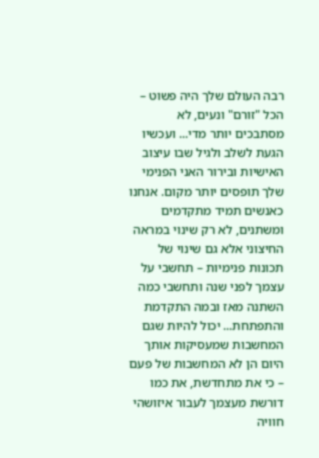רבה העולם שלך היה פשוט – הכל "זורם" ונעים, לא מסתבכים יותר מדי... ועכשיו הגעת לשלב ולגיל שבו עיצוב האישיות ובירור האני הפנימי שלך תופסים יותר מקום. אנחנו כאנשים תמיד מתקדמים ומשתנים, לא רק שינוי במראה החיצוני אלא גם שינוי של תכונות פנימיות – תחשבי על עצמך לפני שנה ותחשבי כמה השתנה מאז ובמה התקדמת והתפתחת... יכול להיות שגם המחשבות שמעסיקות אותך היום הן לא המחשבות של פעם – כי את מתחדשת, את כמו דורשת מעצמך לעבור איזושהי חוויה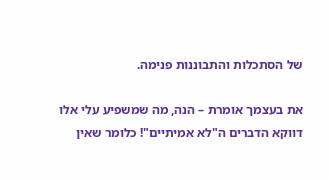של הסתכלות והתבוננות פנימה.

את בעצמך אומרת – הנה, מה שמשפיע עלי אלו דווקא הדברים ה"לא אמיתיים"! כלומר שאין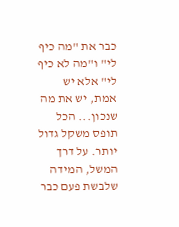כבר את "מה כיף לי" ו"מה לא כיף לי" אלא יש אמת, יש את מה שנכון... הכל תופס משקל גדול יותר. על דרך המשל, המידה שלבשת פעם כבר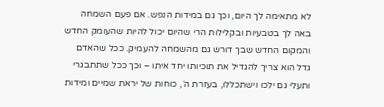לא מתאימה לך היום, וכך גם במידות הנפש. אם פעם השמחה באה לך בטבעיות ובקלילות הרי שהיום יכול להיות שהעומק החדש והמקום החדש שבך דורש גם מהשמחה להעמיק. ככל שהאדם גדל הוא צריך להגדיל את תוכיותו יחד איתו – וכך ככל שתתבגרי ותעלי גם ילכו וישתכללו, בעזרת ה´, כוחות של יראת שמיים ומידות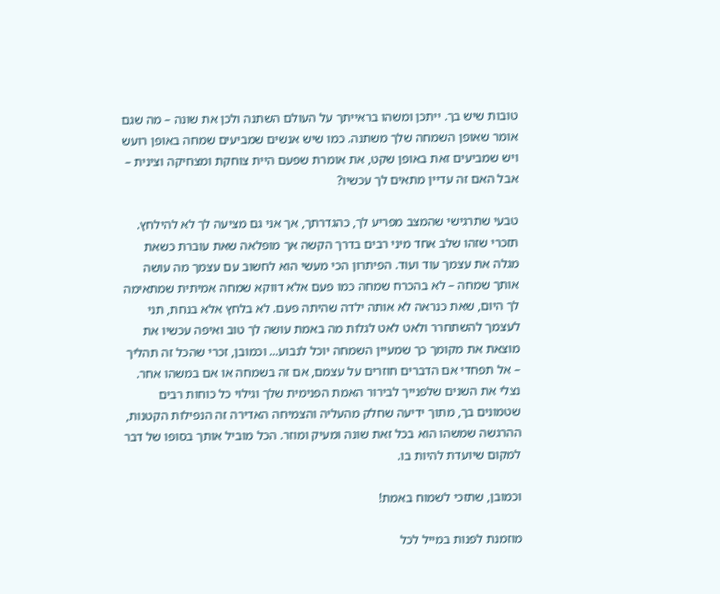טובות שיש בך. ייתכן ומשהו בראייתך על העולם השתנה ולכן את שונה – מה שגם אומר שאופן השמחה שלך משתנה. כמו שיש אנשים שמביעים שמחה באופן רועש ויש שמביעים זאת באופן שקט, את אומרת שפעם היית צוחקת ומצחיקה וצינית – אבל האם זה עדיין מתאים לך עכשיו?

טבעי שתרגישי שהמצב מפריע לך, כהגדרתך, אך אני גם מציעה לך לא להילחץ. תזכרי שזהו שלב אחד מיני רבים בדרך הקשה אך מופלאה שאת עוברת כשאת מגלה את עצמך עוד ועוד. הפיתרון הכי מעשי הוא לחשוב עם עצמך מה עושה אותך שמחה – לא בהכרח שמחה כמו פעם אלא דווקא שמחה אמיתית שמתאימה לך היום, שאת כנראה לא אותה ילדה שהיתה פעם. לא בלחץ אלא בנחת, תני לעצמך להשתחרר ולאט לאט לגלות מה באמת עושה לך טוב ואיפה עכשיו את מוצאת את מקומך כך שמעיין השמחה יוכל לנבוע... וכמובן, זכרי שהכל זה תהליך – אל תפחדי אם הדברים חוזרים על עצמם, אם זה בשמחה או אם במשהו אחר. נצלי את השנים שלפנייך לבירור האמת הפנימית שלך וגילוי כל כוחות רבים שטמונים בך, מתוך ידיעה שחלק מהעליה והצמיחה האדירה זה הנפילות הקטנות, ההרגשה שמשהו הוא בכל זאת שונה ומעיק ומוזר. הכל מוביל אותך בסופו של דבר למקום שיועדת להיות בו.

וכמובן, שתזכי לשמוח באמת!

מוזמנת לפנות במייל לכל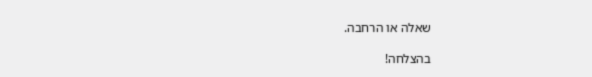שאלה או הרחבה.

בהצלחה!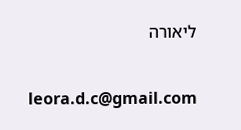ליאורה

leora.d.c@gmail.com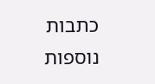כתבות נוספות